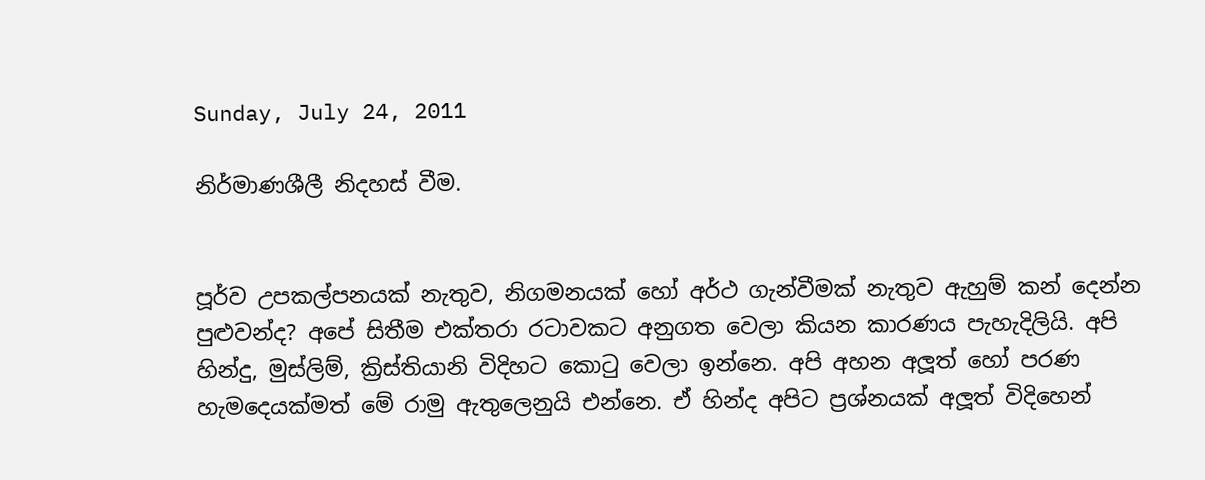Sunday, July 24, 2011

නිර්මාණශීලී නිදහස් වීම.


පූර්ව උපකල්පනයක් නැතුව, නිගමනයක් හෝ අර්ථ ගැන්වීමක් නැතුව ඇහුම් කන් දෙන්න පුළුවන්ද? අපේ සිතීම එක්තරා රටාවකට අනුගත වෙලා කියන කාරණය පැහැදිලියි. අපි හින්දු, මුස්ලිම්, ක්‍රිස්තියානි විදිහට කොටු වෙලා ඉන්නෙ. අපි අහන අලූත් හෝ පරණ හැමදෙයක්මත් මේ රාමු ඇතුලෙනුයි එන්නෙ. ඒ හින්ද අපිට ප්‍රශ්නයක් අලූත් විදිහෙන්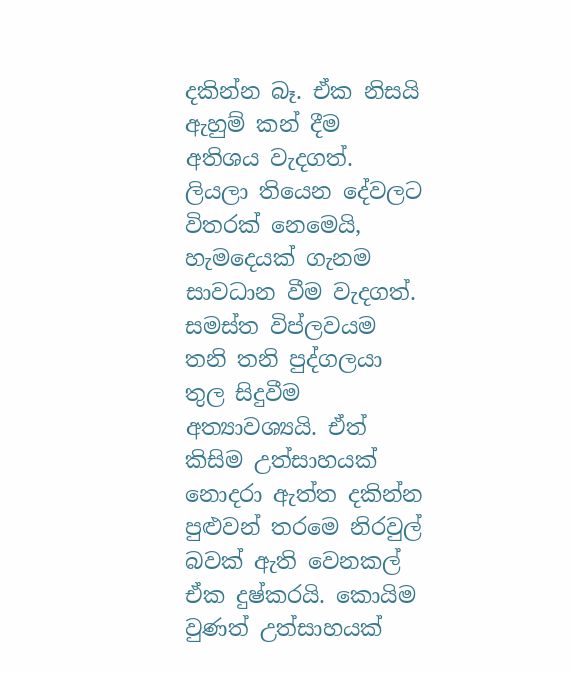දකින්න බෑ. ඒක නිසයි ඇහුම් කන් දීම අතිශය වැදගත්. ලියලා තියෙන දේවලට විතරක් නෙමෙයි, හැමදෙයක් ගැනම සාවධාන වීම වැදගත්. සමස්ත විප්ලවයම තනි තනි පුද්ගලයා තුල සිදුවීම අත්‍යාවශ්‍යයි. ඒත් කිසිම උත්සාහයක් නොදරා ඇත්ත දකින්න පුළුවන් තරමෙ නිරවුල් බවක් ඇති වෙනකල් ඒක දුෂ්කරයි. කොයිම වුණත් උත්සාහයක්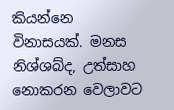කියන්නෙ විනාසයක්. මනස නිශ්ශබ්ද, උත්සාහ නොකරන වෙලාවට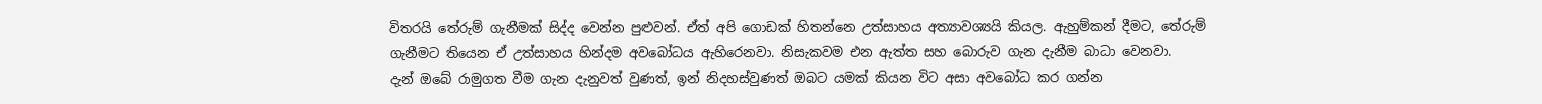විතරයි තේරුම් ගැනීමක් සිද්ද වෙන්න පුළුවන්. ඒත් අපි ගොඩක් හිතන්නෙ උත්සාහය අත්‍යාවශ්‍යයි කියල. ඇහුම්කන් දීමට, තේරුම් ගැනීමට තියෙන ඒ උත්සාහය හින්දම අවබෝධය ඇහිරෙනවා. නිසැකවම එන ඇත්ත සහ බොරුව ගැන දැනීම බාධා වෙනවා.
දැන් ඔබේ රාමුගත වීම ගැන දැනුවත් වුණත්, ඉන් නිදහස්වුණත් ඔබට යමක් කියන විට අසා අවබෝධ කර ගන්න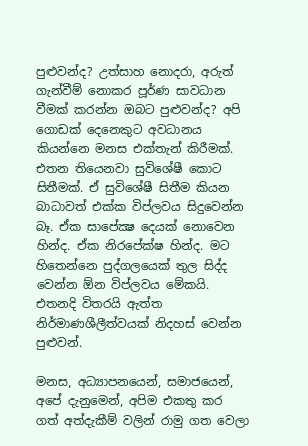පුළුවන්ද? උත්සාහ නොදරා, අරුත් ගැන්වීම් නොකර පූර්ණ සාවධාන වීමක් කරන්න ඔබට පුළුවන්ද? අපි ගොඩක් දෙනෙකුට අවධානය කියන්නෙ මනස එක්තැන් කිරීමක්. එතන තියෙනවා සුවිශේෂී කොට සිතීමක්. ඒ සුවිශේෂී සිතීම කියන බාධාවත් එක්ක විප්ලවය සිදුවෙන්න බෑ. ඒක සාපේක්‍ෂ දෙයක් නොවෙන හින්ද. ඒක නිරපේක්ෂ හින්ද. මට හිතෙන්නෙ පුද්ගලයෙක් තුල සිද්ද වෙන්න ඕන විප්ලවය මේකයි. එතනදි විතරයි ඇත්ත නිර්මාණශීලීත්වයක් නිදහස් වෙන්න පුළුවන්.

මනස, අධ්‍යාපනයෙන්, සමාජයෙන්, අපේ දැනුමෙන්, අපිම එකතු කර ගත් අත්දැකීම් වලින් රාමු ගත වෙලා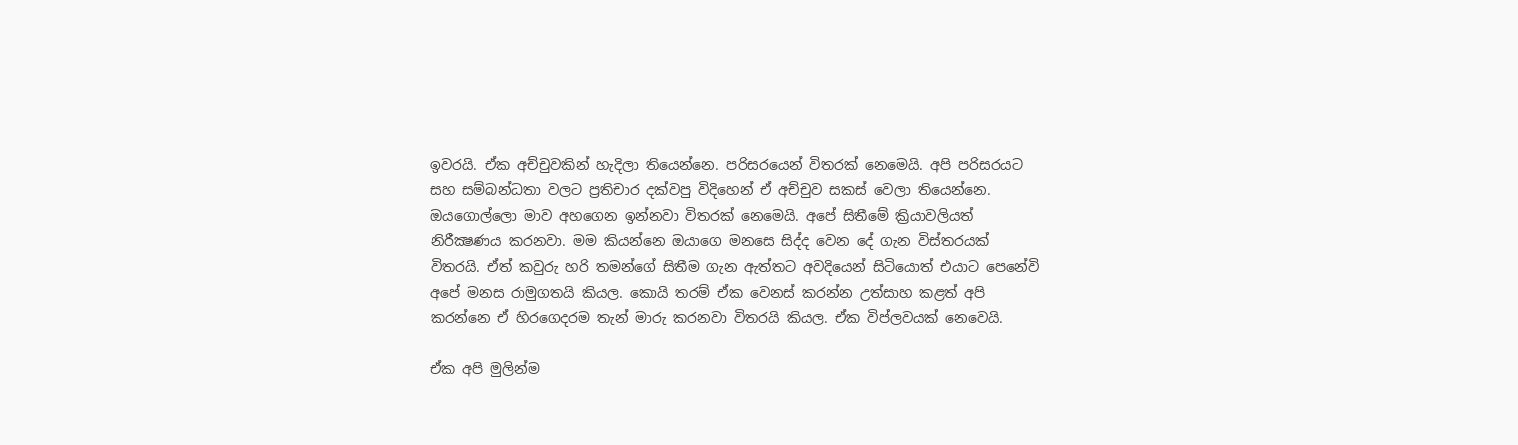ඉවරයි. ඒක අච්චුවකින් හැදිලා තියෙන්නෙ. පරිසරයෙන් විතරක් නෙමෙයි. අපි පරිසරයට සහ සම්බන්ධතා වලට ප්‍රතිචාර දක්වපු විදිහෙන් ඒ අච්චුව සකස් වෙලා තියෙන්නෙ.
ඔයගොල්ලො මාව අහගෙන ඉන්නවා විතරක් නෙමෙයි. අපේ සිතීමේ ක්‍රියාවලියත් නිරීක්‍ෂණය කරනවා. මම කියන්නෙ ඔයාගෙ මනසෙ සිද්ද වෙන දේ ගැන විස්තරයක් විතරයි. ඒත් කවුරු හරි තමන්ගේ සිතීම ගැන ඇත්තට අවදියෙන් සිටියොත් එයාට පෙනේවි අපේ මනස රාමුගතයි කියල. කොයි තරම් ඒක වෙනස් කරන්න උත්සාහ කළත් අපි කරන්නෙ ඒ හිරගෙදරම තැන් මාරු කරනවා විතරයි කියල. ඒක විප්ලවයක් නෙවෙයි.

ඒක අපි මුලින්ම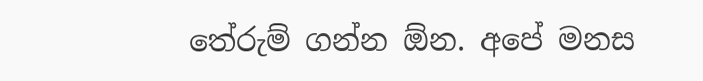තේරුම් ගන්න ඕන. අපේ මනස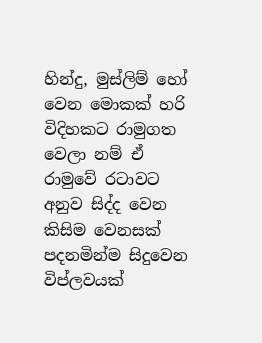හින්දු, මුස්ලිම් හෝ වෙන මොකක් හරි විදිහකට රාමුගත වෙලා නම් ඒ රාමුවේ රටාවට අනුව සිද්ද වෙන කිසිම වෙනසක් පදනමින්ම සිදුවෙන විප්ලවයක්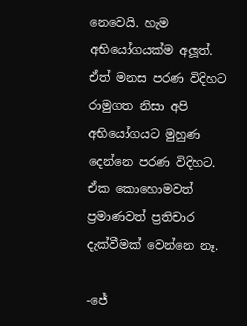නෙවෙයි. හැම අභියෝගයක්ම අලූත්. ඒත් මනස පරණ විදිහට රාමුගත නිසා අපි අභියෝගයට මුහුණ දෙන්නෙ පරණ විදිහට. ඒක කොහොමවත් ප්‍රමාණවත් ප්‍රතිචාර දැක්වීමක් වෙන්නෙ නෑ.

-ජේ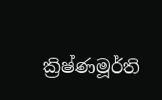ක්‍රිෂ්ණමූර්ති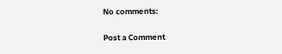No comments:

Post a Comment